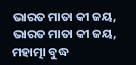ଭାରତ ମାତା କୀ ଜୟ, ଭାରତ ମାତା କୀ ଜୟ, ମହାତ୍ମା ବୁଦ୍ଧ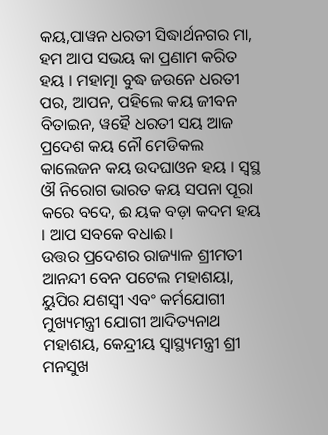କୟ,ପାୱନ ଧରତୀ ସିଦ୍ଧାର୍ଥନଗର ମା, ହମ ଆପ ସଭୟ କା ପ୍ରଣାମ କରିତ ହୟ । ମହାତ୍ମା ବୁଦ୍ଧ ଜଉନେ ଧରତୀ ପର, ଆପନ, ପହିଲେ କୟ ଜୀବନ ବିତାଇନ, ୱହୈ ଧରତୀ ସୟ ଆଜ ପ୍ରଦେଶ କୟ ନୌ ମେଡିକଲ କାଲେଜନ କୟ ଉଦଘାଓନ ହୟ । ସ୍ୱସ୍ଥ ଔ ନିରୋଗ ଭାରତ କୟ ସପନା ପୂରା କରେ ବଦେ, ଈ ୟକ ବଡ଼ା କଦମ ହୟ । ଆପ ସବକେ ବଧାଈ।
ଉତ୍ତର ପ୍ରଦେଶର ରାଜ୍ୟାଳ ଶ୍ରୀମତୀ ଆନନ୍ଦୀ ବେନ ପଟେଲ ମହାଶୟା, ୟୁପିର ଯଶସ୍ୱୀ ଏବଂ କର୍ମଯୋଗୀ ମୁଖ୍ୟମନ୍ତ୍ରୀ ଯୋଗୀ ଆଦିତ୍ୟନାଥ ମହାଶୟ, କେନ୍ଦ୍ରୀୟ ସ୍ୱାସ୍ଥ୍ୟମନ୍ତ୍ରୀ ଶ୍ରୀ ମନସୁଖ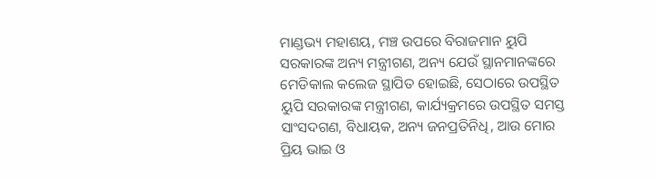ମାଣ୍ଡଭ୍ୟ ମହାଶୟ, ମଞ୍ଚ ଉପରେ ବିରାଜମାନ ୟୁପି ସରକାରଙ୍କ ଅନ୍ୟ ମନ୍ତ୍ରୀଗଣ, ଅନ୍ୟ ଯେଉଁ ସ୍ଥାନମାନଙ୍କରେ ମେଡିକାଲ କଲେଜ ସ୍ଥାପିତ ହୋଇଛି, ସେଠାରେ ଉପସ୍ଥିତ ୟୁପି ସରକାରଙ୍କ ମନ୍ତ୍ରୀଗଣ, କାର୍ଯ୍ୟକ୍ରମରେ ଉପସ୍ଥିତ ସମସ୍ତ ସାଂସଦଗଣ, ବିଧାୟକ, ଅନ୍ୟ ଜନପ୍ରତିନିଧି, ଆଉ ମୋର ପ୍ରିୟ ଭାଇ ଓ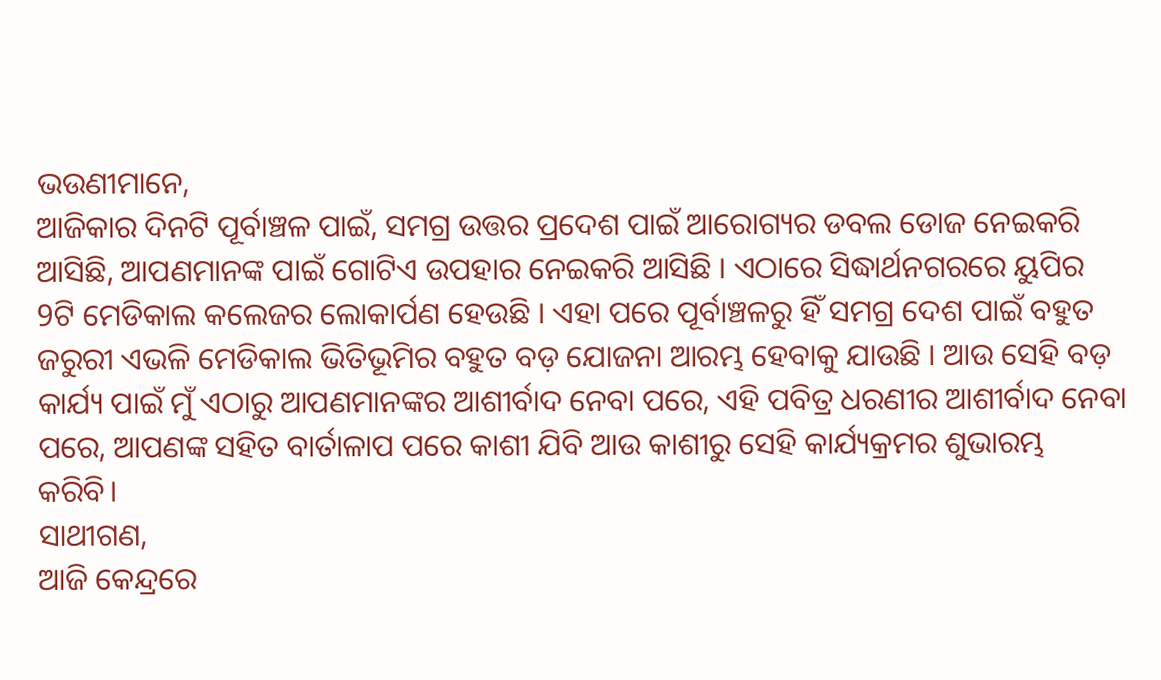ଭଉଣୀମାନେ,
ଆଜିକାର ଦିନଟି ପୂର୍ବାଞ୍ଚଳ ପାଇଁ, ସମଗ୍ର ଉତ୍ତର ପ୍ରଦେଶ ପାଇଁ ଆରୋଗ୍ୟର ଡବଲ ଡୋଜ ନେଇକରି ଆସିଛି, ଆପଣମାନଙ୍କ ପାଇଁ ଗୋଟିଏ ଉପହାର ନେଇକରି ଆସିଛି । ଏଠାରେ ସିଦ୍ଧାର୍ଥନଗରରେ ୟୁପିର 9ଟି ମେଡିକାଲ କଲେଜର ଲୋକାର୍ପଣ ହେଉଛି । ଏହା ପରେ ପୂର୍ବାଞ୍ଚଳରୁ ହିଁ ସମଗ୍ର ଦେଶ ପାଇଁ ବହୁତ ଜରୁରୀ ଏଭଳି ମେଡିକାଲ ଭିତିଭୂମିର ବହୁତ ବଡ଼ ଯୋଜନା ଆରମ୍ଭ ହେବାକୁ ଯାଉଛି । ଆଉ ସେହି ବଡ଼ କାର୍ଯ୍ୟ ପାଇଁ ମୁଁ ଏଠାରୁ ଆପଣମାନଙ୍କର ଆଶୀର୍ବାଦ ନେବା ପରେ, ଏହି ପବିତ୍ର ଧରଣୀର ଆଶୀର୍ବାଦ ନେବା ପରେ, ଆପଣଙ୍କ ସହିତ ବାର୍ତାଳାପ ପରେ କାଶୀ ଯିବି ଆଉ କାଶୀରୁ ସେହି କାର୍ଯ୍ୟକ୍ରମର ଶୁଭାରମ୍ଭ କରିବି।
ସାଥୀଗଣ,
ଆଜି କେନ୍ଦ୍ରରେ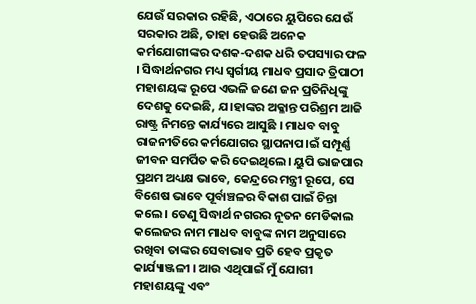ଯେଉଁ ସରକାର ରହିଛି, ଏଠାରେ ୟୁପିରେ ଯେଉଁ ସରକାର ଅଛି, ତାହା ହେଉଛି ଅନେକ କର୍ମଯୋଗୀଙ୍କର ଦଶକ-ଦଶକ ଧରି ତପସ୍ୟାର ଫଳ । ସିଦ୍ଧାର୍ଥନଗର ମଧ୍ୟ ସ୍ୱର୍ଗୀୟ ମାଧବ ପ୍ରସାଦ ତ୍ରିପାଠୀ ମହାଶୟଙ୍କ ରୂପେ ଏଭଳି ଜଣେ ଜନ ପ୍ରତିନିଧିଙ୍କୁ ଦେଶକୁ ଦେଇଛି, ଯ।ହାଙ୍କର ଅକ୍ଳାନ୍ତ ପରିଶ୍ରମ ଆଜି ରାଷ୍ଟ୍ର ନିମନ୍ତେ କାର୍ଯ୍ୟରେ ଆସୁଛି । ମାଧବ ବାବୁ ରାଜନୀତିରେ କର୍ମଯୋଗର ସ୍ଥାପନାପ।ଇଁ ସମ୍ପୂର୍ଣ୍ଣ ଜୀବନ ସମର୍ପିତ କରି ଦେଇଥିଲେ। ୟୁପି ଭାଜପାର ପ୍ରଥମ ଅଧ୍ୟକ୍ଷ ଭାବେ, କେନ୍ଦ୍ରରେ ମନ୍ତ୍ରୀ ରୂପେ, ସେ ବିଶେଷ ଭାବେ ପୂର୍ବାଞ୍ଚଳର ବିକାଶ ପାଇଁ ଚିନ୍ତା କଲେ । ତେଣୁ ସିଦ୍ଧାର୍ଥ ନଗରର ନୂତନ ମେଡିକାଲ କଲେଜର ନାମ ମାଧବ ବାବୁଙ୍କ ନାମ ଅନୁସାରେ ରଖିବା ତାଙ୍କର ସେବାଭାବ ପ୍ରତି ହେବ ପ୍ରକୃତ କାର୍ଯ୍ୟାଞ୍ଜଳୀ । ଆଉ ଏଥିପାଇଁ ମୁଁ ଯୋଗୀ ମହାଶୟଙ୍କୁ ଏବଂ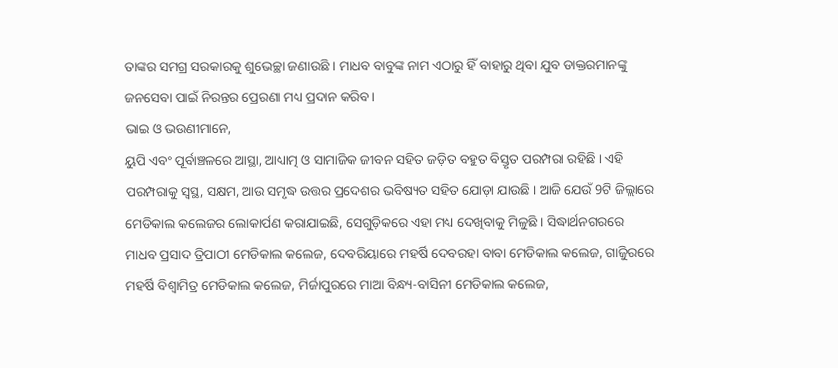ତାଙ୍କର ସମଗ୍ର ସରକାରକୁ ଶୁଭେଚ୍ଛା ଜଣାଉଛି । ମାଧବ ବାବୁଙ୍କ ନାମ ଏଠାରୁ ହିଁ ବାହାରୁ ଥିବା ଯୁବ ଡାକ୍ତରମାନଙ୍କୁ ଜନସେବା ପାଇଁ ନିରନ୍ତର ପ୍ରେରଣା ମଧ୍ୟ ପ୍ରଦାନ କରିବ।
ଭାଇ ଓ ଭଉଣୀମାନେ,
ୟୁପି ଏବଂ ପୂର୍ବାଞ୍ଚଳରେ ଆସ୍ଥା, ଆଧ୍ୟାତ୍ମ ଓ ସାମାଜିକ ଜୀବନ ସହିତ ଜଡ଼ିତ ବହୁତ ବିସ୍ତୃତ ପରମ୍ପରା ରହିଛି । ଏହି ପରମ୍ପରାକୁ ସ୍ୱସ୍ଥ, ସକ୍ଷମ, ଆଉ ସମୃଦ୍ଧ ଉତ୍ତର ପ୍ରଦେଶର ଭବିଷ୍ୟତ ସହିତ ଯୋଡ଼ା ଯାଉଛି । ଆଜି ଯେଉଁ 9ଟି ଜିଲ୍ଲାରେ ମେଡିକାଲ କଲେଜର ଲୋକାର୍ପଣ କରାଯାଇଛି, ସେଗୁଡ଼ିକରେ ଏହା ମଧ୍ୟ ଦେଖିବାକୁ ମିଳୁଛି । ସିଦ୍ଧାର୍ଥନଗରରେ ମାଧବ ପ୍ରସାଦ ତ୍ରିପାଠୀ ମେଡିକାଲ କଲେଜ, ଦେବରିୟାରେ ମହର୍ଷି ଦେବରହା ବାବା ମେଡିକାଲ କଲେଜ, ଗାଜିୁରରେ ମହର୍ଷି ବିଶ୍ୱାମିତ୍ର ମେଡିକାଲ କଲେଜ, ମିର୍ଜାପୁରରେ ମାଆ ବିନ୍ଧ୍ୟ-ବାସିନୀ ମେଡିକାଲ କଲେଜ,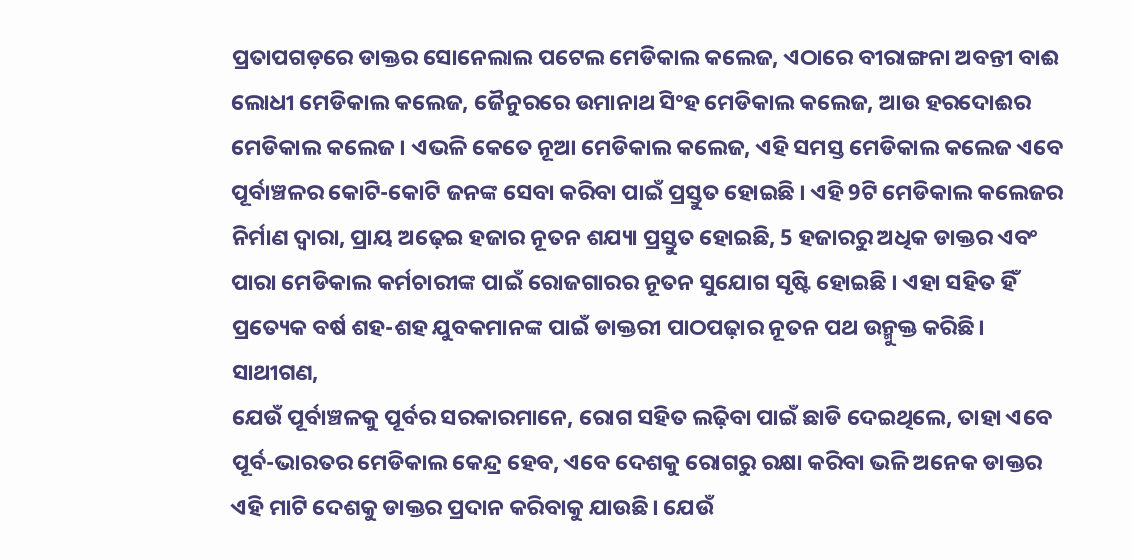ପ୍ରତାପଗଡ଼ରେ ଡାକ୍ତର ସୋନେଲାଲ ପଟେଲ ମେଡିକାଲ କଲେଜ, ଏଠାରେ ବୀରାଙ୍ଗନା ଅବନ୍ତୀ ବାଈ ଲୋଧୀ ମେଡିକାଲ କଲେଜ, ଜୈନୁରରେ ଉମାନାଥ ସିଂହ ମେଡିକାଲ କଲେଜ, ଆଉ ହରଦୋଈର ମେଡିକାଲ କଲେଜ । ଏଭଳି କେତେ ନୂଆ ମେଡିକାଲ କଲେଜ, ଏହି ସମସ୍ତ ମେଡିକାଲ କଲେଜ ଏବେ ପୂର୍ବାଞ୍ଚଳର କୋଟି-କୋଟି ଜନଙ୍କ ସେବା କରିବା ପାଇଁ ପ୍ରସ୍ତୁତ ହୋଇଛି । ଏହି 9ଟି ମେଡିକାଲ କଲେଜର ନିର୍ମାଣ ଦ୍ୱାରା, ପ୍ରାୟ ଅଢ଼େଇ ହଜାର ନୂତନ ଶଯ୍ୟା ପ୍ରସ୍ତୁତ ହୋଇଛି, 5 ହଜାରରୁ ଅଧିକ ଡାକ୍ତର ଏବଂ ପାରା ମେଡିକାଲ କର୍ମଚାରୀଙ୍କ ପାଇଁ ରୋଜଗାରର ନୂତନ ସୁଯୋଗ ସୃଷ୍ଟି ହୋଇଛି । ଏହା ସହିତ ହିଁ ପ୍ରତ୍ୟେକ ବର୍ଷ ଶହ-ଶହ ଯୁବକମାନଙ୍କ ପାଇଁ ଡାକ୍ତରୀ ପାଠପଢ଼ାର ନୂତନ ପଥ ଉନ୍ମୁକ୍ତ କରିଛି।
ସାଥୀଗଣ,
ଯେଉଁ ପୂର୍ବାଞ୍ଚଳକୁ ପୂର୍ବର ସରକାରମାନେ, ରୋଗ ସହିତ ଲଢ଼ିବା ପାଇଁ ଛାଡି ଦେଇଥିଲେ, ତାହା ଏବେ ପୂର୍ବ-ଭାରତର ମେଡିକାଲ କେନ୍ଦ୍ର ହେବ, ଏବେ ଦେଶକୁ ରୋଗରୁ ରକ୍ଷା କରିବା ଭଳି ଅନେକ ଡାକ୍ତର ଏହି ମାଟି ଦେଶକୁ ଡାକ୍ତର ପ୍ରଦାନ କରିବାକୁ ଯାଉଛି। ଯେଉଁ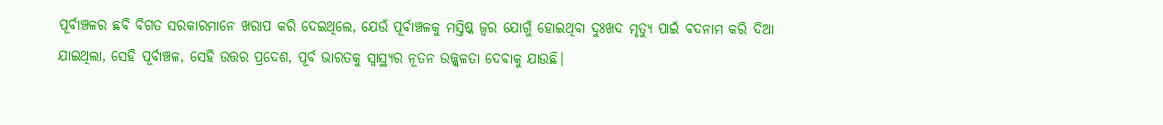ପୂର୍ବାଞ୍ଚଳର ଛବି ବିଗତ ସରକାରମାନେ ଖରାପ କରି ଦେଇଥିଲେ, ଯେଉଁ ପୂର୍ବାଞ୍ଚଳକୁ ମସ୍ତିଷ୍କ ଜ୍ୱର ଯୋଗୁଁ ହୋଇଥିବା ଦୁଃଖଦ ମୃତ୍ୟୁ ପାଇଁ ବଦନାମ କରି ଦିଆ ଯାଇଥିଲା, ସେହି ପୂର୍ବାଞ୍ଚଳ, ସେହି ଉତ୍ତର ପ୍ରଦେଶ, ପୂର୍ବ ଭାରତକୁ ସ୍ୱାସ୍ଥ୍ୟର ନୂତନ ଉଜ୍ଜ୍ୱଳତା ଦେବାକୁ ଯାଉଛି।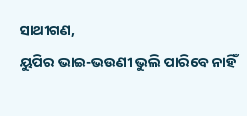ସାଥୀଗଣ,
ୟୁପିର ଭାଇ-ଭଉଣୀ ଭୁଲି ପାରିବେ ନାହିଁ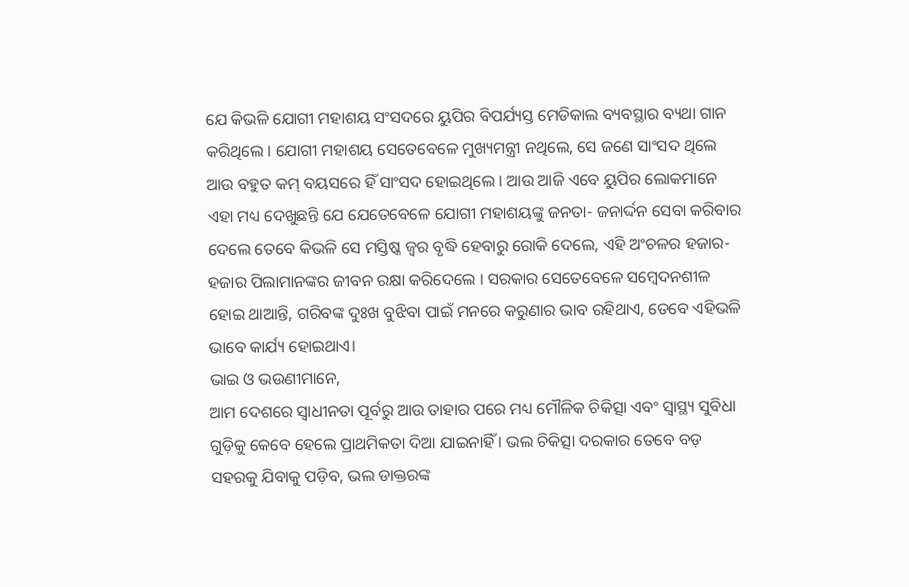ଯେ କିଭଳି ଯୋଗୀ ମହାଶୟ ସଂସଦରେ ୟୁପିର ବିପର୍ଯ୍ୟସ୍ତ ମେଡିକାଲ ବ୍ୟବସ୍ଥାର ବ୍ୟଥା ଗାନ କରିଥିଲେ । ଯୋଗୀ ମହାଶୟ ସେତେବେଳେ ମୁଖ୍ୟମନ୍ତ୍ରୀ ନଥିଲେ, ସେ ଜଣେ ସାଂସଦ ଥିଲେ ଆଉ ବହୁତ କମ୍ ବୟସରେ ହିଁ ସାଂସଦ ହୋଇଥିଲେ । ଆଉ ଆଜି ଏବେ ୟୁପିର ଲୋକମାନେ ଏହା ମଧ୍ୟ ଦେଖୁଛନ୍ତି ଯେ ଯେତେବେଳେ ଯୋଗୀ ମହାଶୟଙ୍କୁ ଜନତା- ଜନାର୍ଦ୍ଦନ ସେବା କରିବାର ଦେଲେ ତେବେ କିଭଳି ସେ ମସ୍ତିଷ୍କ ଜ୍ୱର ବୃଦ୍ଧି ହେବାରୁ ରୋକି ଦେଲେ, ଏହି ଅଂଚଳର ହଜାର- ହଜାର ପିଲାମାନଙ୍କର ଜୀବନ ରକ୍ଷା କରିଦେଲେ । ସରକାର ସେତେବେଳେ ସମ୍ବେଦନଶୀଳ ହୋଇ ଥାଆନ୍ତି, ଗରିବଙ୍କ ଦୁଃଖ ବୁଝିବା ପାଇଁ ମନରେ କରୁଣାର ଭାବ ରହିଥାଏ, ତେବେ ଏହିଭଳି ଭାବେ କାର୍ଯ୍ୟ ହୋଇଥାଏ।
ଭାଇ ଓ ଭଉଣୀମାନେ,
ଆମ ଦେଶରେ ସ୍ୱାଧୀନତା ପୂର୍ବରୁ ଆଉ ତାହାର ପରେ ମଧ୍ୟ ମୌଳିକ ଚିକିତ୍ସା ଏବଂ ସ୍ୱାସ୍ଥ୍ୟ ସୁବିଧା ଗୁଡ଼ିକୁ କେବେ ହେଲେ ପ୍ରାଥମିକତା ଦିଆ ଯାଇନାହିଁ । ଭଲ ଚିକିତ୍ସା ଦରକାର ତେବେ ବଡ଼ ସହରକୁ ଯିବାକୁ ପଡ଼ିବ, ଭଲ ଡାକ୍ତରଙ୍କ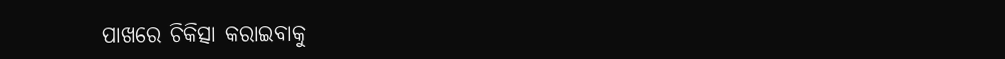ପାଖରେ ଚିକିତ୍ସା କରାଇବାକୁ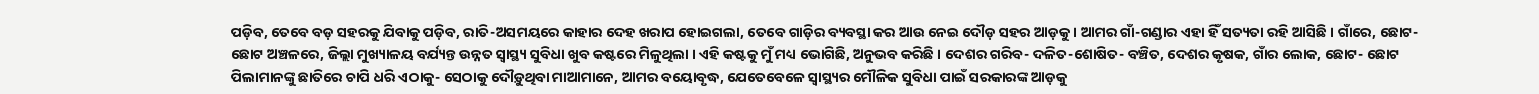ପଡ଼ିବ, ତେବେ ବଡ଼ ସହରକୁ ଯିବାକୁ ପଡ଼ିବ, ରାତି-ଅସମୟରେ କାହାର ଦେହ ଖରାପ ହୋଇଗଲା, ତେବେ ଗାଡ଼ିର ବ୍ୟବସ୍ଥା କର ଆଉ ନେଇ ଦୌଡ଼ ସହର ଆଡ଼କୁ । ଆମର ଗାଁ-ଗଣ୍ଡାର ଏହା ହିଁ ସତ୍ୟତା ରହି ଆସିଛି । ଗାଁରେ, ଛୋଟ- ଛୋଟ ଅଞ୍ଚଳରେ, ଜିଲ୍ଲା ମୁଖ୍ୟାଳୟ ବର୍ଯ୍ୟନ୍ତ ଉନ୍ନତ ସ୍ୱାସ୍ଥ୍ୟ ସୁବିଧା ଖୁବ କଷ୍ଟରେ ମିଳୁଥିଲା । ଏହି କଷ୍ଟକୁ ମୁଁ ମଧ୍ୟ ଭୋଗିଛି, ଅନୁଭବ କରିଛି । ଦେଶର ଗରିବ- ଦଳିତ-ଶୋଷିତ- ବଞ୍ଚିତ, ଦେଶର କୃଷକ, ଗାଁର ଲୋକ, ଛୋଟ- ଛୋଟ ପିଲାମାନଙ୍କୁ ଛାତିରେ ଚାପି ଧରି ଏଠାକୁ- ସେଠାକୁ ଦୌଡ଼ୁଥିବା ମାଆମାନେ, ଆମର ବୟୋବୃଦ୍ଧ, ଯେତେବେଳେ ସ୍ୱାସ୍ଥ୍ୟର ମୌଳିକ ସୁବିଧା ପାଇଁ ସରକାରଙ୍କ ଆଡ଼କୁ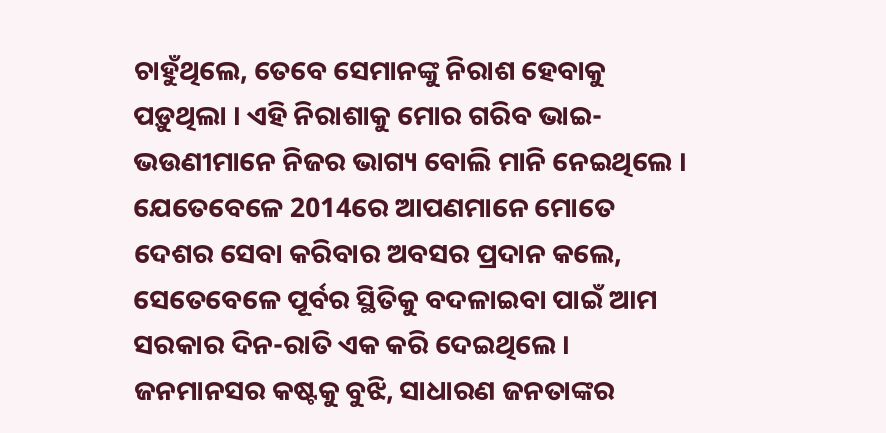ଚାହୁଁଥିଲେ, ତେବେ ସେମାନଙ୍କୁ ନିରାଶ ହେବାକୁ ପଡ଼ୁଥିଲା । ଏହି ନିରାଶାକୁ ମୋର ଗରିବ ଭାଇ- ଭଉଣୀମାନେ ନିଜର ଭାଗ୍ୟ ବୋଲି ମାନି ନେଇଥିଲେ । ଯେତେବେଳେ 2014ରେ ଆପଣମାନେ ମୋତେ ଦେଶର ସେବା କରିବାର ଅବସର ପ୍ରଦାନ କଲେ, ସେତେବେଳେ ପୂର୍ବର ସ୍ଥିତିକୁ ବଦଳାଇବା ପାଇଁ ଆମ ସରକାର ଦିନ-ରାତି ଏକ କରି ଦେଇଥିଲେ । ଜନମାନସର କଷ୍ଟକୁ ବୁଝି, ସାଧାରଣ ଜନତାଙ୍କର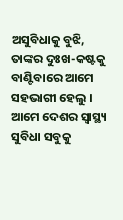ଅସୁବିଧାକୁ ବୁଝି, ତାଙ୍କର ଦୁଃଖ-କଷ୍ଟକୁ ବାଣ୍ଟିବାରେ ଆମେ ସହଭାଗୀ ହେଲୁ । ଆମେ ଦେଶର ସ୍ୱାସ୍ଥ୍ୟ ସୁବିଧା ସବୁକୁ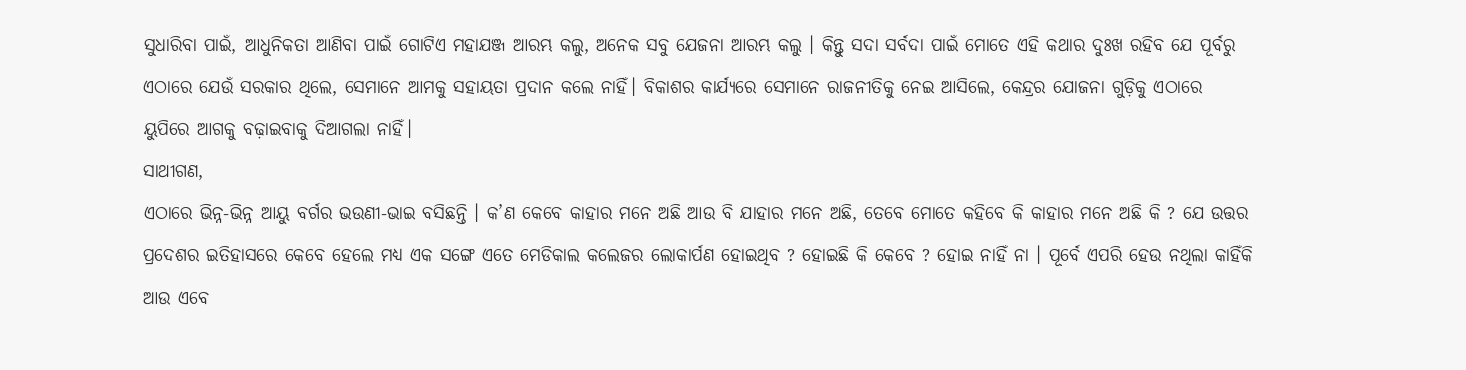ସୁଧାରିବା ପାଇଁ, ଆଧୁନିକତା ଆଣିବା ପାଇଁ ଗୋଟିଏ ମହାଯଞ୍ଜ ଆରମ୍ଭ କଲୁ, ଅନେକ ସବୁ ଯେଜନା ଆରମ୍ଭ କଲୁ । କିନ୍ତୁ ସଦା ସର୍ବଦା ପାଇଁ ମୋତେ ଏହି କଥାର ଦୁଃଖ ରହିବ ଯେ ପୂର୍ବରୁ ଏଠାରେ ଯେଉଁ ସରକାର ଥିଲେ, ସେମାନେ ଆମକୁ ସହାୟତା ପ୍ରଦାନ କଲେ ନାହିଁ। ବିକାଶର କାର୍ଯ୍ୟରେ ସେମାନେ ରାଜନୀତିକୁ ନେଇ ଆସିଲେ, କେନ୍ଦ୍ରର ଯୋଜନା ଗୁଡ଼ିକୁ ଏଠାରେ ୟୁପିରେ ଆଗକୁ ବଢ଼ାଇବାକୁ ଦିଆଗଲା ନାହିଁ।
ସାଥୀଗଣ,
ଏଠାରେ ଭିନ୍ନ-ଭିନ୍ନ ଆୟୁ ବର୍ଗର ଭଉଣୀ-ଭାଇ ବସିଛନ୍ତି । କ’ଣ କେବେ କାହାର ମନେ ଅଛି ଆଉ ବି ଯାହାର ମନେ ଅଛି, ତେବେ ମୋତେ କହିବେ କି କାହାର ମନେ ଅଛି କି ? ଯେ ଉତ୍ତର ପ୍ରଦେଶର ଇତିହାସରେ କେବେ ହେଲେ ମଧ୍ୟ ଏକ ସଙ୍ଗେ ଏତେ ମେଡିକାଲ କଲେଜର ଲୋକାର୍ପଣ ହୋଇଥିବ ? ହୋଇଛି କି କେବେ ? ହୋଇ ନାହିଁ ନା । ପୂର୍ବେ ଏପରି ହେଉ ନଥିଲା କାହିଁକି ଆଉ ଏବେ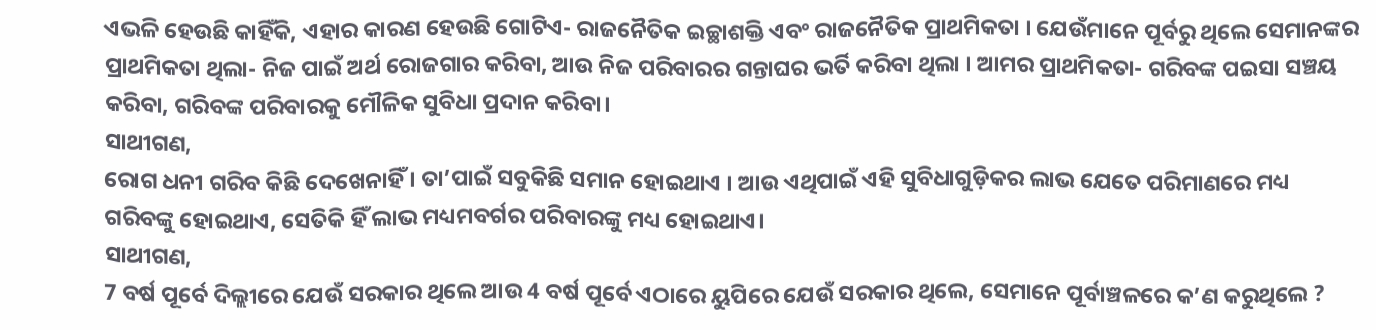ଏଭଳି ହେଉଛି କାହିଁକି, ଏହାର କାରଣ ହେଉଛି ଗୋଟିଏ- ରାଜନୈତିକ ଇଚ୍ଛାଶକ୍ତି ଏବଂ ରାଜନୈତିକ ପ୍ରାଥମିକତା । ଯେଉଁମାନେ ପୂର୍ବରୁ ଥିଲେ ସେମାନଙ୍କର ପ୍ରାଥମିକତା ଥିଲା- ନିଜ ପାଇଁ ଅର୍ଥ ରୋଜଗାର କରିବା, ଆଉ ନିଜ ପରିବାରର ଗନ୍ତାଘର ଭର୍ତି କରିବା ଥିଲା । ଆମର ପ୍ରାଥମିକତା- ଗରିବଙ୍କ ପଇସା ସଞ୍ଚୟ କରିବା, ଗରିବଙ୍କ ପରିବାରକୁ ମୌଳିକ ସୁବିଧା ପ୍ରଦାନ କରିବା।
ସାଥୀଗଣ,
ରୋଗ ଧନୀ ଗରିବ କିଛି ଦେଖେନାହିଁ । ତା’ପାଇଁ ସବୁକିଛି ସମାନ ହୋଇଥାଏ । ଆଉ ଏଥିପାଇଁ ଏହି ସୁବିଧାଗୁଡ଼ିକର ଲାଭ ଯେତେ ପରିମାଣରେ ମଧ୍ୟ ଗରିବଙ୍କୁ ହୋଇଥାଏ, ସେତିକି ହିଁ ଲାଭ ମଧ୍ୟମବର୍ଗର ପରିବାରଙ୍କୁ ମଧ୍ୟ ହୋଇଥାଏ।
ସାଥୀଗଣ,
7 ବର୍ଷ ପୂର୍ବେ ଦିଲ୍ଲୀରେ ଯେଉଁ ସରକାର ଥିଲେ ଆଉ 4 ବର୍ଷ ପୂର୍ବେ ଏଠାରେ ୟୁପିରେ ଯେଉଁ ସରକାର ଥିଲେ, ସେମାନେ ପୂର୍ବାଞ୍ଚଳରେ କ’ଣ କରୁଥିଲେ ?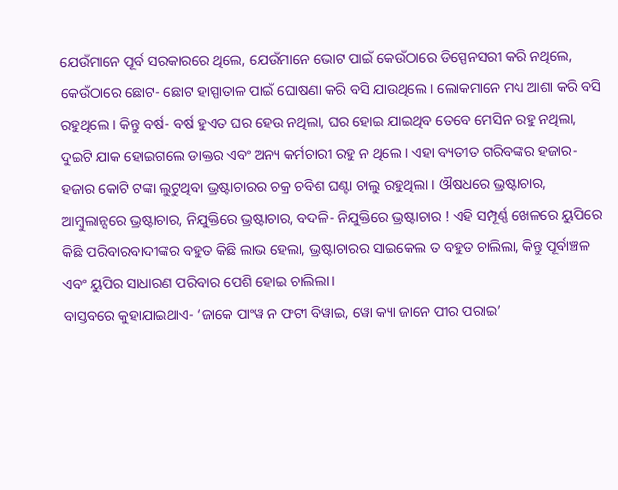ଯେଉଁମାନେ ପୂର୍ବ ସରକାରରେ ଥିଲେ, ଯେଉଁମାନେ ଭୋଟ ପାଇଁ କେଉଁଠାରେ ଡିସ୍ପେନସରୀ କରି ନଥିଲେ, କେଉଁଠାରେ ଛୋଟ- ଛୋଟ ହାସ୍ପାତାଳ ପାଇଁ ଘୋଷଣା କରି ବସି ଯାଉଥିଲେ । ଲୋକମାନେ ମଧ୍ୟ ଆଶା କରି ବସି ରହୁଥିଲେ । କିନ୍ତୁ ବର୍ଷ- ବର୍ଷ ହୁଏତ ଘର ହେଉ ନଥିଲା, ଘର ହୋଇ ଯାଇଥିବ ତେବେ ମେସିନ ରହୁ ନଥିଲା, ଦୁଇଟି ଯାକ ହୋଇଗଲେ ଡାକ୍ତର ଏବଂ ଅନ୍ୟ କର୍ମଚାରୀ ରହୁ ନ ଥିଲେ । ଏହା ବ୍ୟତୀତ ଗରିବଙ୍କର ହଜାର- ହଜାର କୋଟି ଟଙ୍କା ଲୁଟୁଥିବା ଭ୍ରଷ୍ଟାଚାରର ଚକ୍ର ଚବିଶ ଘଣ୍ଟା ଚାଲୁ ରହୁଥିଲା । ଔଷଧରେ ଭ୍ରଷ୍ଟାଚାର, ଆମ୍ବୁଲାନ୍ସରେ ଭ୍ରଷ୍ଟାଚାର, ନିଯୁକ୍ତିରେ ଭ୍ରଷ୍ଟାଚାର, ବଦଳି- ନିଯୁକ୍ତିରେ ଭ୍ରଷ୍ଟାଚାର ! ଏହି ସମ୍ପୂର୍ଣ୍ଣ ଖେଳରେ ୟୁପିରେ କିଛି ପରିବାରବାଦୀଙ୍କର ବହୁତ କିଛି ଲାଭ ହେଲା, ଭ୍ରଷ୍ଟାଚାରର ସାଇକେଲ ତ ବହୁତ ଚାଲିଲା, କିନ୍ତୁ ପୂର୍ବାଞ୍ଚଳ ଏବଂ ୟୁପିର ସାଧାରଣ ପରିବାର ପେଶି ହୋଇ ଚାଲିଲା।
ବାସ୍ତବରେ କୁହାଯାଇଥାଏ- ‘ଜାକେ ପାଂୱ ନ ଫଟୀ ବିୱାଇ, ୱୋ କ୍ୟା ଜାନେ ପୀର ପରାଇ’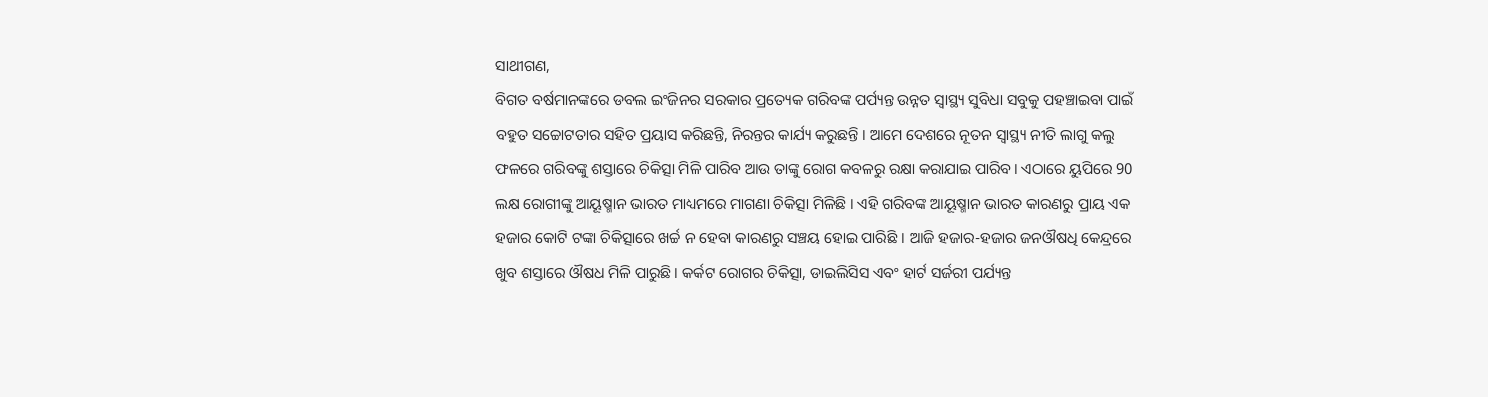ସାଥୀଗଣ,
ବିଗତ ବର୍ଷମାନଙ୍କରେ ଡବଲ ଇଂଜିନର ସରକାର ପ୍ରତ୍ୟେକ ଗରିବଙ୍କ ପର୍ପ୍ୟନ୍ତ ଉନ୍ନତ ସ୍ୱାସ୍ଥ୍ୟ ସୁବିଧା ସବୁକୁ ପହଞ୍ଚାଇବା ପାଇଁ ବହୁତ ସଚ୍ଚୋଟତାର ସହିତ ପ୍ରୟାସ କରିଛନ୍ତି, ନିରନ୍ତର କାର୍ଯ୍ୟ କରୁଛନ୍ତି । ଆମେ ଦେଶରେ ନୂତନ ସ୍ୱାସ୍ଥ୍ୟ ନୀତି ଲାଗୁ କଲୁ ଫଳରେ ଗରିବଙ୍କୁ ଶସ୍ତାରେ ଚିକିତ୍ସା ମିଳି ପାରିବ ଆଉ ତାଙ୍କୁ ରୋଗ କବଳରୁ ରକ୍ଷା କରାଯାଇ ପାରିବ। ଏଠାରେ ୟୁପିରେ 90 ଲକ୍ଷ ରୋଗୀଙ୍କୁ ଆୟୂଷ୍ମାନ ଭାରତ ମାଧ୍ୟମରେ ମାଗଣା ଚିକିତ୍ସା ମିଳିଛି । ଏହି ଗରିବଙ୍କ ଆୟୂଷ୍ମାନ ଭାରତ କାରଣରୁ ପ୍ରାୟ ଏକ ହଜାର କୋଟି ଟଙ୍କା ଚିକିତ୍ସାରେ ଖର୍ଚ୍ଚ ନ ହେବା କାରଣରୁ ସଞ୍ଚୟ ହୋଇ ପାରିଛି । ଆଜି ହଜାର-ହଜାର ଜନଔଷଧି କେନ୍ଦ୍ରରେ ଖୁବ ଶସ୍ତାରେ ଔଷଧ ମିଳି ପାରୁଛି। କର୍କଟ ରୋଗର ଚିକିତ୍ସା, ଡାଇଲିସିସ ଏବଂ ହାର୍ଟ ସର୍ଜରୀ ପର୍ଯ୍ୟନ୍ତ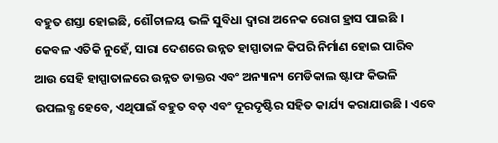ବହୁତ ଶସ୍ତା ହୋଇଛି, ଶୌଚାଳୟ ଭଳି ସୁବିଧା ଦ୍ୱାରା ଅନେକ ରୋଗ ହ୍ରାସ ପାଇଛି । କେବଳ ଏତିକି ନୁହେଁ, ସାରା ଦେଶରେ ଉନ୍ନତ ହାସ୍ପାତାଳ କିପରି ନିର୍ମାଣ ହୋଇ ପାରିବ ଆଉ ସେହି ହାସ୍ପାତାଳରେ ଉନ୍ନତ ଡାକ୍ତର ଏବଂ ଅନ୍ୟାନ୍ୟ ମେଡିକାଲ ଷ୍ଟାଫ କିଭଳି ଉପଲବ୍ଧ ହେବେ, ଏଥିପାଇଁ ବହୁତ ବଡ଼ ଏବଂ ଦୂରଦୃଷ୍ଟିର ସହିତ କାର୍ଯ୍ୟ କରାଯାଉଛି । ଏବେ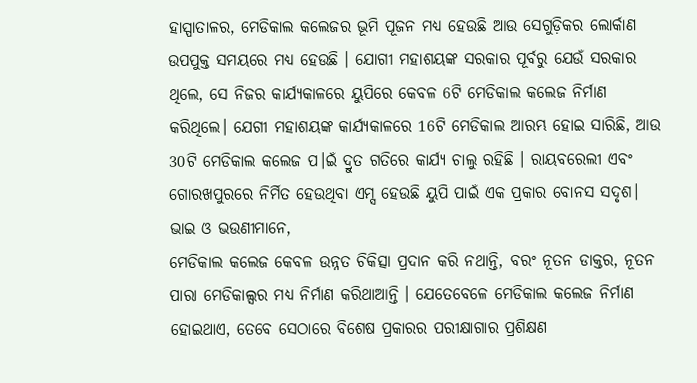ହାସ୍ପାତାଳର, ମେଡିକାଲ କଲେଜର ଭୂମି ପୂଜନ ମଧ୍ୟ ହେଉଛି ଆଉ ସେଗୁଡ଼ିକର ଲୋର୍କାଣ ଉପପୁକ୍ତ ସମୟରେ ମଧ୍ୟ ହେଉଛି । ଯୋଗୀ ମହାଶୟଙ୍କ ସରକାର ପୂର୍ବରୁ ଯେଉଁ ସରକାର ଥିଲେ, ସେ ନିଜର କାର୍ଯ୍ୟକାଳରେ ୟୁପିରେ କେବଳ 6ଟି ମେଡିକାଲ କଲେଜ ନିର୍ମାଣ କରିଥିଲେ। ଯେଗୀ ମହାଶୟଙ୍କ କାର୍ଯ୍ୟକାଳରେ 16ଟି ମେଡିକାଲ ଆରମ୍ଭ ହୋଇ ସାରିଛି, ଆଉ 30ଟି ମେଡିକାଲ କଲେଜ ପ।ଇଁ ଦ୍ରୁତ ଗତିରେ କାର୍ଯ୍ୟ ଚାଲୁ ରହିଛି । ରାୟବରେଲୀ ଏବଂ ଗୋରଖପୁରରେ ନିର୍ମିତ ହେଉଥିବା ଏମ୍ସ ହେଉଛି ୟୁପି ପାଇଁ ଏକ ପ୍ରକାର ବୋନସ ସଦୃଶ।
ଭାଇ ଓ ଭଉଣୀମାନେ,
ମେଡିକାଲ କଲେଜ କେବଳ ଉନ୍ନତ ଚିକିତ୍ସା ପ୍ରଦାନ କରି ନଥାନ୍ତି, ବରଂ ନୂତନ ଡାକ୍ତର, ନୂତନ ପାରା ମେଡିକାଲ୍ସର ମଧ୍ୟ ନିର୍ମାଣ କରିଥାଆନ୍ତି । ଯେତେବେଳେ ମେଡିକାଲ କଲେଜ ନିର୍ମାଣ ହୋଇଥାଏ, ତେବେ ସେଠାରେ ବିଶେଷ ପ୍ରକାରର ପରୀକ୍ଷାଗାର ପ୍ରଶିକ୍ଷଣ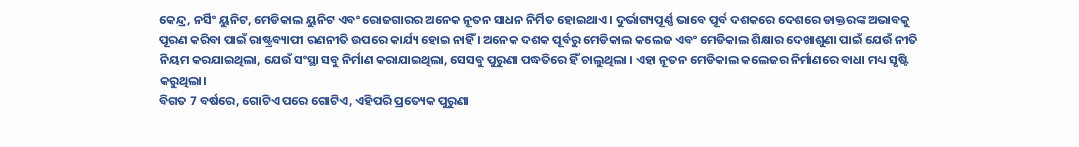କେନ୍ଦ୍ର, ନର୍ସିଂ ୟୁନିଟ, ମେଡିକାଲ ୟୁନିଟ ଏବଂ ରୋଜଗାରର ଅନେକ ନୂତନ ସାଧନ ନିର୍ମିତ ହୋଇଥାଏ । ଦୁର୍ଭାଗ୍ୟପୂର୍ଣ୍ଣ ଭାବେ ପୂର୍ବ ଦଶକରେ ଦେଶରେ ଡାକ୍ତରଙ୍କ ଅଭାବକୁ ପୂରଣ କରିବା ପାଇଁ ରାଷ୍ଟ୍ରବ୍ୟାପୀ ରଣନୀତି ଉପରେ କାର୍ଯ୍ୟ ହୋଇ ନାହିଁ । ଅନେକ ଦଶକ ପୂର୍ବରୁ ମେଡିକାଲ କଲେଜ ଏବଂ ମେଡିକାଲ ଶିକ୍ଷାର ଦେଖାଶୁଣା ପାଇଁ ଯେଉଁ ନୀତି ନିୟମ କରଯାଇଥିଲା, ଯେଉଁ ସଂସ୍ଥା ସବୁ ନିର୍ମାଣ କରାଯାଇଥିଲା, ସେସବୁ ପୁରୁଣା ପଦ୍ଧତିରେ ହିଁ ଚାଲୁଥିଲା । ଏହା ନୂତନ ମେଡିକାଲ କଲେଜର ନିର୍ମାଣରେ ବାଧା ମଧ୍ୟ ସୃଷ୍ଟି କରୁଥିଲା।
ବିଗତ 7 ବର୍ଷରେ, ଗୋଟିଏ ପରେ ଗୋଟିଏ, ଏହିପରି ପ୍ରତ୍ୟେକ ପୁରୁଣା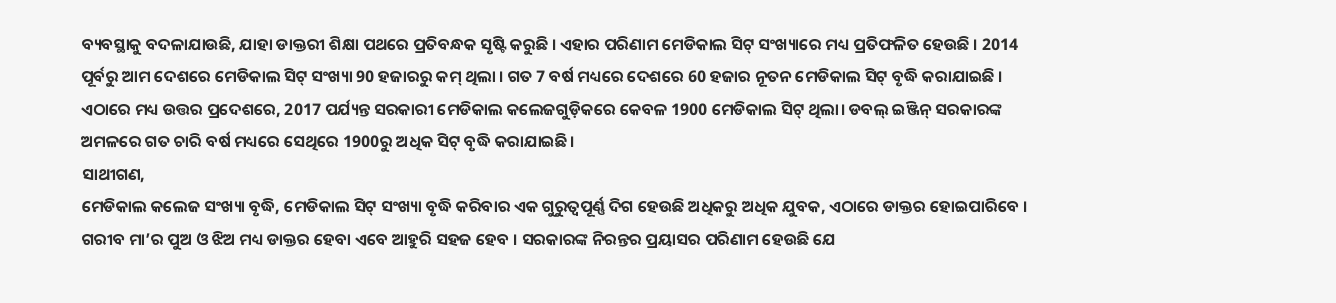ବ୍ୟବସ୍ଥାକୁ ବଦଳାଯାଉଛି, ଯାହା ଡାକ୍ତରୀ ଶିକ୍ଷା ପଥରେ ପ୍ରତିବନ୍ଧକ ସୃଷ୍ଟି କରୁଛି । ଏହାର ପରିଣାମ ମେଡିକାଲ ସିଟ୍ ସଂଖ୍ୟାରେ ମଧ୍ୟ ପ୍ରତିଫଳିତ ହେଉଛି । 2014 ପୂର୍ବରୁ ଆମ ଦେଶରେ ମେଡିକାଲ ସିଟ୍ ସଂଖ୍ୟା 90 ହଜାରରୁ କମ୍ ଥିଲା । ଗତ 7 ବର୍ଷ ମଧ୍ୟରେ ଦେଶରେ 60 ହଜାର ନୂତନ ମେଡିକାଲ ସିଟ୍ ବୃଦ୍ଧି କରାଯାଇଛି । ଏଠାରେ ମଧ୍ୟ ଉତ୍ତର ପ୍ରଦେଶରେ, 2017 ପର୍ଯ୍ୟନ୍ତ ସରକାରୀ ମେଡିକାଲ କଲେଜଗୁଡ଼ିକରେ କେବଳ 1900 ମେଡିକାଲ ସିଟ୍ ଥିଲା। ଡବଲ୍ ଇଞ୍ଜିନ୍ ସରକାରଙ୍କ ଅମଳରେ ଗତ ଚାରି ବର୍ଷ ମଧ୍ୟରେ ସେଥିରେ 1900ରୁ ଅଧିକ ସିଟ୍ ବୃଦ୍ଧି କରାଯାଇଛି।
ସାଥୀଗଣ,
ମେଡିକାଲ କଲେଜ ସଂଖ୍ୟା ବୃଦ୍ଧି, ମେଡିକାଲ ସିଟ୍ ସଂଖ୍ୟା ବୃଦ୍ଧି କରିବାର ଏକ ଗୁରୁତ୍ୱପୂର୍ଣ୍ଣ ଦିଗ ହେଉଛି ଅଧିକରୁ ଅଧିକ ଯୁବକ, ଏଠାରେ ଡାକ୍ତର ହୋଇପାରିବେ । ଗରୀବ ମା’ର ପୁଅ ଓ ଝିଅ ମଧ୍ୟ ଡାକ୍ତର ହେବା ଏବେ ଆହୁରି ସହଜ ହେବ । ସରକାରଙ୍କ ନିରନ୍ତର ପ୍ରୟାସର ପରିଣାମ ହେଉଛି ଯେ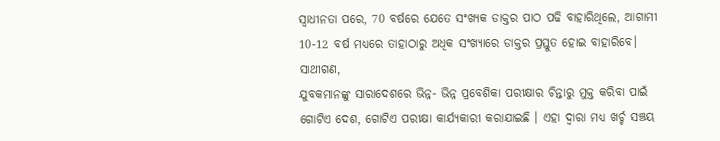ସ୍ବାଧୀନତା ପରେ, 70 ବର୍ଷରେ ଯେତେ ସଂଖ୍ୟକ ଡାକ୍ତର ପାଠ ପଢି ବାହାରିଥିଲେ, ଆଗାମୀ 10-12 ବର୍ଷ ମଧ୍ୟରେ ତାହାଠାରୁ ଅଧିକ ସଂଖ୍ୟାରେ ଡାକ୍ତର ପ୍ରସ୍ତୁତ ହୋଇ ବାହାରିବେ।
ସାଥୀଗଣ,
ଯୁବକମାନଙ୍କୁ ସାରାଦେଶରେ ଭିନ୍ନ- ଭିନ୍ନ ପ୍ରବେଶିକା ପରୀକ୍ଷାର ଚିନ୍ତାରୁ ମୁକ୍ତ କରିବା ପାଇଁ ଗୋଟିଏ ଦେଶ, ଗୋଟିଏ ପରୀକ୍ଷା କାର୍ଯ୍ୟକାରୀ କରାଯାଇଛି । ଏହା ଦ୍ବାରା ମଧ୍ୟ ଖର୍ଚ୍ଚ ସଞ୍ଚୟ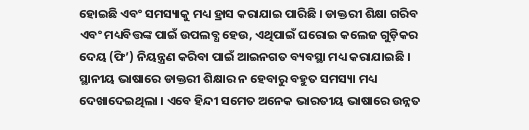ହୋଇଛି ଏବଂ ସମସ୍ୟାକୁ ମଧ୍ୟ ହ୍ରାସ କରାଯାଇ ପାରିଛି । ଡାକ୍ତରୀ ଶିକ୍ଷା ଗରିବ ଏବଂ ମଧ୍ୟବିତ୍ତଙ୍କ ପାଇଁ ଉପଲବ୍ଧ ହେଉ, ଏଥିପାଇଁ ଘରୋଇ କଲେଜ ଗୁଡ଼ିକର ଦେୟ (ଫି’) ନିୟନ୍ତ୍ରଣ କରିବା ପାଇଁ ଆଇନଗତ ବ୍ୟବସ୍ଥା ମଧ୍ୟ କରାଯାଇଛି । ସ୍ଥାନୀୟ ଭାଷାରେ ଡାକ୍ତରୀ ଶିକ୍ଷାର ନ ହେବାରୁ ବହୁତ ସମସ୍ୟା ମଧ୍ୟ ଦେଖାଦେଇଥିଲା । ଏବେ ହିନ୍ଦୀ ସମେତ ଅନେକ ଭାରତୀୟ ଭାଷାରେ ଉନ୍ନତ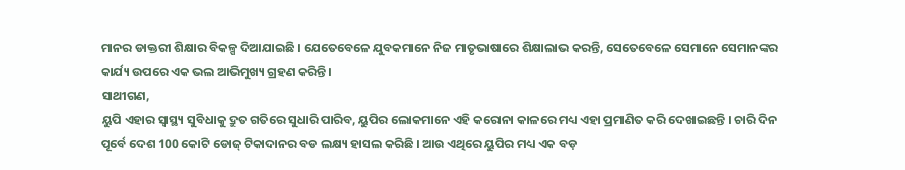ମାନର ଡାକ୍ତରୀ ଶିକ୍ଷାର ବିକଳ୍ପ ଦିଆଯାଇଛି । ଯେତେବେଳେ ଯୁବକମାନେ ନିଜ ମାତୃଭାଷାରେ ଶିକ୍ଷାଲାଭ କରନ୍ତି, ସେତେବେଳେ ସେମାନେ ସେମାନଙ୍କର କାର୍ଯ୍ୟ ଉପରେ ଏକ ଭଲ ଆଭିମୁଖ୍ୟ ଗ୍ରହଣ କରିନ୍ତି ।
ସାଥୀଗଣ,
ୟୁପି ଏହାର ସ୍ୱାସ୍ଥ୍ୟ ସୁବିଧାକୁ ଦ୍ରୁତ ଗତିରେ ସୁଧାରି ପାରିବ, ୟୁପିର ଲୋକମାନେ ଏହି କରୋନା କାଳରେ ମଧ୍ୟ ଏହା ପ୍ରମାଣିତ କରି ଦେଖାଇଛନ୍ତି । ଚାରି ଦିନ ପୂର୍ବେ ଦେଶ 100 କୋଟି ଡୋଜ୍ ଟିକାଦାନର ବଡ ଲକ୍ଷ୍ୟ ହାସଲ କରିଛି । ଆଉ ଏଥିରେ ୟୁପିର ମଧ୍ୟ ଏକ ବଡ଼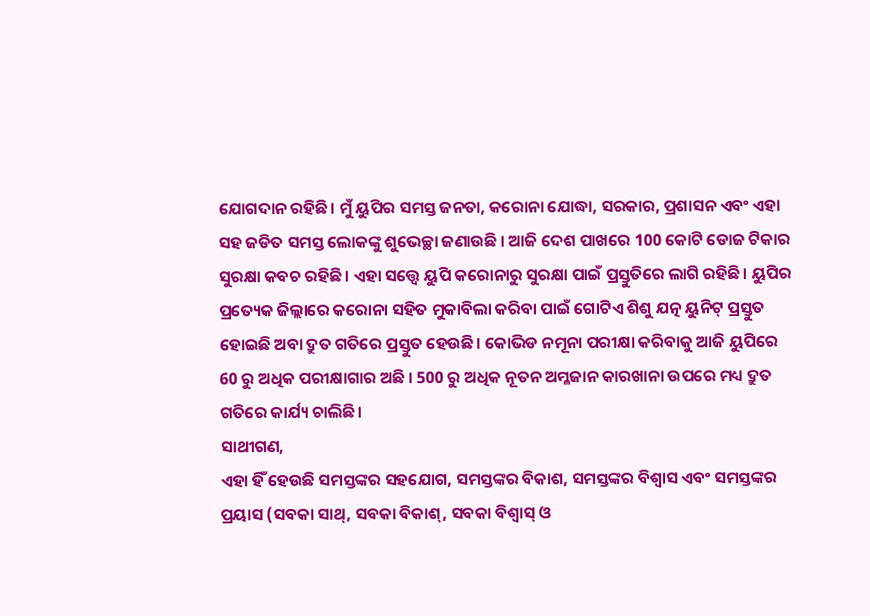ଯୋଗଦାନ ରହିଛି। ମୁଁ ୟୁପିର ସମସ୍ତ ଜନତା, କରୋନା ଯୋଦ୍ଧା, ସରକାର, ପ୍ରଶାସନ ଏବଂ ଏହା ସହ ଜଡିତ ସମସ୍ତ ଲୋକଙ୍କୁ ଶୁଭେଚ୍ଛା ଜଣାଉଛି । ଆଜି ଦେଶ ପାଖରେ 100 କୋଟି ଡୋଜ ଟିକାର ସୁରକ୍ଷା କବଚ ରହିଛି । ଏହା ସତ୍ତ୍ବେ ୟୁପି କରୋନାରୁ ସୁରକ୍ଷା ପାଇଁ ପ୍ରସ୍ତୁତିରେ ଲାଗି ରହିଛି। ୟୁପିର ପ୍ରତ୍ୟେକ ଜିଲ୍ଲାରେ କରୋନା ସହିତ ମୁକାବିଲା କରିବା ପାଇଁ ଗୋଟିଏ ଶିଶୁ ଯତ୍ନ ୟୁନିଟ୍ ପ୍ରସ୍ତୁତ ହୋଇଛି ଅବା ଦ୍ରୁତ ଗତିରେ ପ୍ରସ୍ତୁତ ହେଉଛି। କୋଭିଡ ନମୂନା ପରୀକ୍ଷା କରିବାକୁ ଆଜି ୟୁପିରେ 60 ରୁ ଅଧିକ ପରୀକ୍ଷାଗାର ଅଛି । 500 ରୁ ଅଧିକ ନୂତନ ଅମ୍ଳଜାନ କାରଖାନା ଉପରେ ମଧ୍ୟ ଦ୍ରୁତ ଗତିରେ କାର୍ଯ୍ୟ ଚାଲିଛି।
ସାଥୀଗଣ,
ଏହା ହିଁ ହେଉଛି ସମସ୍ତଙ୍କର ସହଯୋଗ, ସମସ୍ତଙ୍କର ବିକାଶ, ସମସ୍ତଙ୍କର ବିଶ୍ୱାସ ଏବଂ ସମସ୍ତଙ୍କର ପ୍ରୟାସ (ସବକା ସାଥ୍, ସବକା ବିକାଶ୍, ସବକା ବିଶ୍ୱାସ୍ ଓ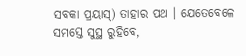ସବକା ପ୍ରୟାସ୍) ତାହାର ପଥ । ଯେତେବେଳେ ସମସ୍ତେ ସୁସ୍ଥ ରୁହିବେ,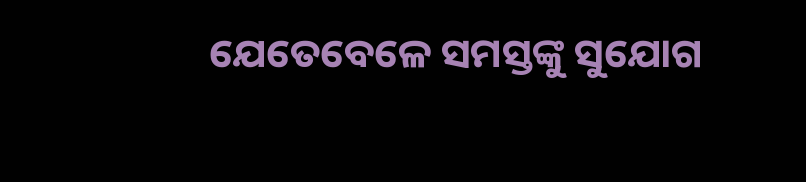ଯେତେବେଳେ ସମସ୍ତଙ୍କୁ ସୁଯୋଗ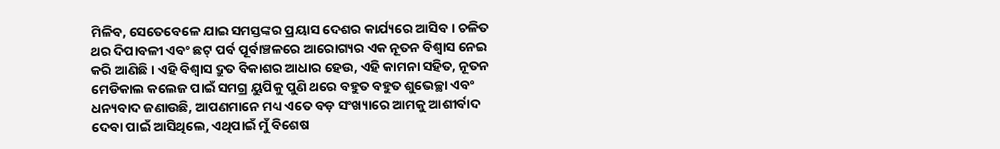ମିଳିବ, ସେତେବେଳେ ଯାଇ ସମସ୍ତଙ୍କର ପ୍ରୟାସ ଦେଶର କାର୍ଯ୍ୟରେ ଆସିବ । ଚଳିତ ଥର ଦିପାବଳୀ ଏବଂ ଛଟ୍ ପର୍ବ ପୂର୍ବାଞ୍ଚଳରେ ଆରୋଗ୍ୟର ଏକ ନୂତନ ବିଶ୍ୱାସ ନେଇ କରି ଆଣିଛି । ଏହି ବିଶ୍ୱାସ ଦ୍ରୁତ ବିକାଶର ଆଧାର ହେଉ, ଏହି କାମନା ସହିତ, ନୂତନ ମେଡିକାଲ କଲେଜ ପାଇଁ ସମଗ୍ର ୟୁପିକୁ ପୁଣି ଥରେ ବହୁତ ବହୁତ ଶୁଭେଚ୍ଛା ଏବଂ ଧନ୍ୟବାଦ ଜଣାଉଛି, ଆପଣମାନେ ମଧ୍ୟ ଏତେ ବଡ଼ ସଂଖ୍ୟାରେ ଆମକୁ ଆଶୀର୍ବାଦ ଦେବା ପାଇଁ ଆସିଥିଲେ, ଏଥିପାଇଁ ମୁଁ ବିଶେଷ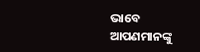ଭାବେ ଆପଣମାନଙ୍କୁ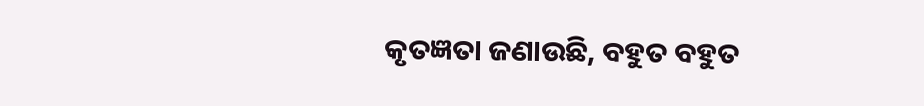କୃତଜ୍ଞତା ଜଣାଉଛି, ବହୁତ ବହୁତ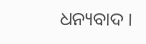ଧନ୍ୟବାଦ ।